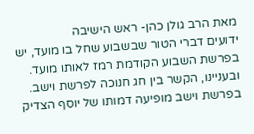מאת הרב גולן כהן- ראש הישיבה
ידועים דברי הטור שבשבוע שחל בו מועד, יש בפרשת השבוע הקודמת רמז לאותו מועד. ובעניינו, הקשר בין חג חנוכה לפרשת וישב.
בפרשת וישב מופיעה דמותו של יוסף הצדיק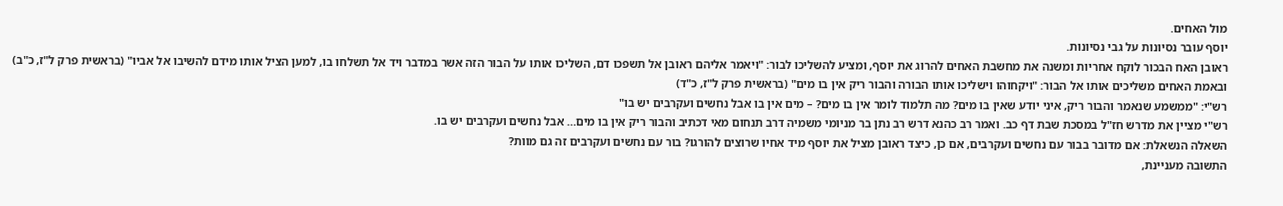מול האחים.
יוסף עובר נסיונות על גבי נסיונות.
ראובן האח הבכור לוקח אחריות ומשנה את מחשבת האחים להרוג את יוסף, ומציע להשליכו לבור: "ויאמר אליהם ראובן אל תשפכו דם, השליכו אותו על הבור הזה אשר במדבר ויד אל תשלחו בו, למען הציל אותו מידם להשיבו אל אביו" (בראשית פרק ל"ז, כ"ב)
ובאמת האחים משליכים אותו אל הבור: "ויקחוהו וישליכו אותו הבורה והבור ריק אין בו מים" (בראשית פרק ל"ז, כ"ד)
רש"י: "ממשמע שנאמר והבור ריק, איני יודע שאין בו מים? מה תלמוד לומר אין בו מים? – מים אין בו אבל נחשים ועקרבים יש בו"
רש"י מציין את מדרש חז"ל במסכת שבת דף כב. ואמר רב כהנא דרש רב נתן בר מניומי משמיה דרב תנחום מאי דכתיב והבור ריק אין בו מים… אבל נחשים ועקרבים יש בו.
השאלה הנשאלת: אם מדובר בבור עם נחשים ועקרבים, אם כן, כיצד ראובן מציל את יוסף מיד אחיו שרוצים להורגו? בור עם נחשים ועקרבים זה גם מוות?
התשובה מעניינת,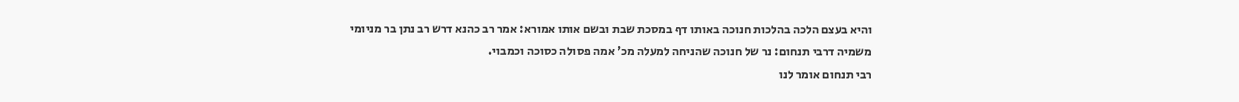והיא בעצם הלכה בהלכות חנוכה באותו דף במסכת שבת ובשם אותו אמורא: אמר רב כהנא דרש רב נתן בר מניומי משמיה דרבי תנחום: נר של חנוכה שהניחה למעלה מכ' אמה פסולה כסוכה וכמבוי.
רבי תנחום אומר לנו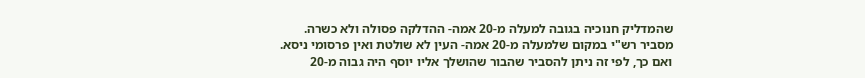שהמדליק חנוכיה בגובה למעלה מ-20 אמה- ההדלקה פסולה ולא כשרה.
מסביר רש"י במקום שלמעלה מ-20 אמה- העין לא שולטת ואין פרסומי ניסא. ואם כך, לפי זה ניתן להסביר שהבור שהושלך אליו יוסף היה גבוה מ-20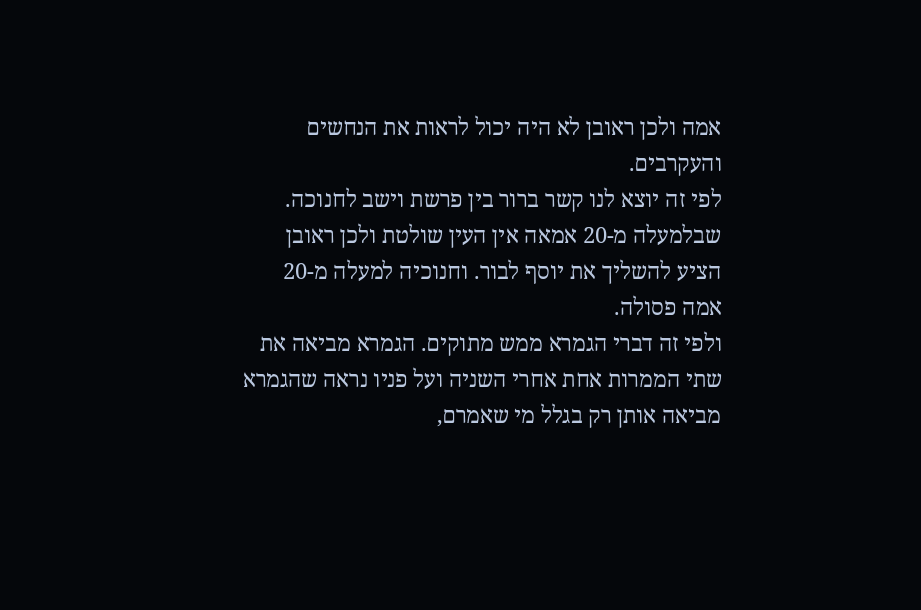אמה ולכן ראובן לא היה יכול לראות את הנחשים והעקרבים.
לפי זה יוצא לנו קשר ברור בין פרשת וישב לחנוכה. שבלמעלה מ-20 אמאה אין העין שולטת ולכן ראובן הציע להשליך את יוסף לבור. וחנוכיה למעלה מ-20 אמה פסולה.
ולפי זה דברי הגמרא ממש מתוקים. הגמרא מביאה את שתי הממרות אחת אחרי השניה ועל פניו נראה שהגמרא מביאה אותן רק בגלל מי שאמרם,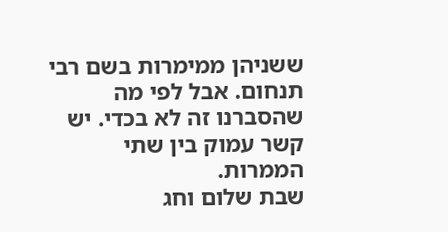ששניהן ממימרות בשם רבי תנחום. אבל לפי מה שהסברנו זה לא בכדי. יש קשר עמוק בין שתי הממרות.
שבת שלום וחג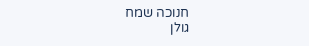חנוכה שמח
גולן